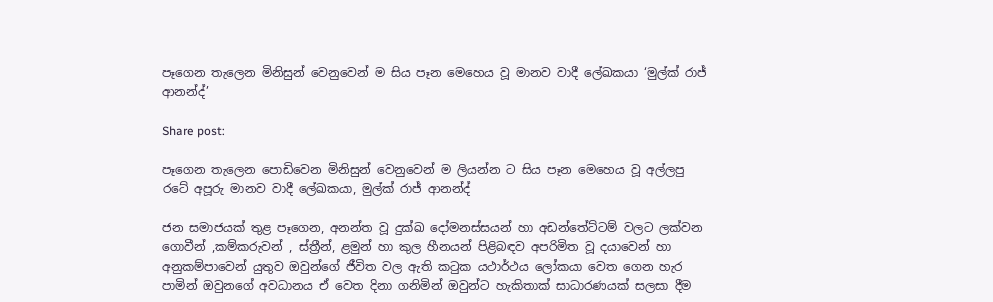පෑගෙන තැලෙන මිනිසුන් වෙනුවෙන් ම සිය පෑන මෙහෙය වූ මානව වාදී ලේඛකයා ‘මුල්ක් රාජ් ආනන්ද්’

Share post:

පෑගෙන තැලෙන පොඩිවෙන මිනිසුන් වෙනුවෙන් ම ලියන්න ට සිය පෑන මෙහෙය වූ අල්ලපු රටේ අපූරු මානව වාදී ලේඛකයා, මුල්ක් රාජ් ආනන්ද්

ජන සමාජයක් තුළ පෑගෙන, අනන්ත වූ දුක්ඛ දෝමනස්සයන් හා අඩන්තේට්ටම් වලට ලක්වන ගොවීන් ,කම්කරුවන් , ස්ත්‍රීන්, ළමුන් හා කුල හීනයන් පිළිබඳව අපරිමිත වූ දයාවෙන් හා අනුකම්පාවෙන් යුතුව ඔවුන්ගේ ජීවිත වල ඇති කටුක යථාර්ථය ලෝකයා වෙත ගෙන හැර පාමින් ඔවුනගේ අවධානය ඒ වෙත දිනා ගනිමින් ඔවුන්ට හැකිතාක් සාධාරණයක් සලසා දීම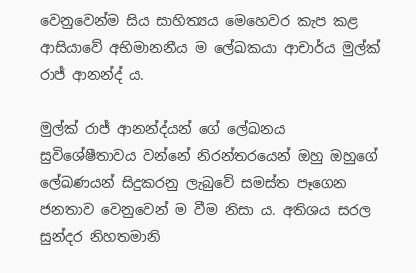වෙනුවෙන්ම සිය සාහිත්‍යය මෙහෙවර කැප කළ ආසියාවේ අභිමානනීය ම ලේඛකයා ආචාර්ය මුල්ක් රාජ් ආනන්ද් ය.

මුල්ක් රාජ් ආනන්ද්යන් ගේ ලේඛනය සුවිශේෂීතාවය වන්නේ නිරන්තරයෙන් ඔහු ඔහුගේ ලේඛණයන් සිදුකරනු ලැබුවේ සමස්ත පෑගෙන ජනතාව වෙනුවෙන් ම වීම නිසා ය. අතිශය සරල සුන්දර නිහතමානි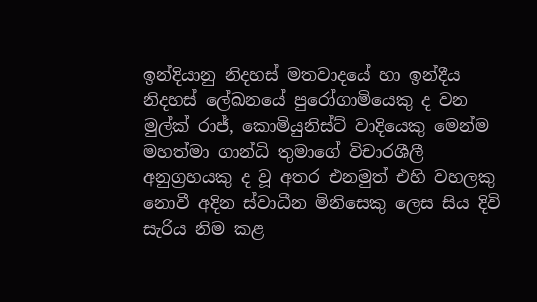ඉන්දියානු නිදහස් මතවාදයේ හා ඉන්දීය නිදහස් ලේඛනයේ පුරෝගාමියෙකු ද වන මුල්ක් රාජ්, කොමියුනිස්ට් වාදියෙකු මෙන්ම මහත්මා ගාන්ධි තුමාගේ විචාරශීලී අනුග්‍රහයකු ද වූ අතර එනමුත් එහි වහලකු නොවී අදින ස්වාධීන මිනිසෙකු ලෙස සිය දිවි සැරිය නිම කළ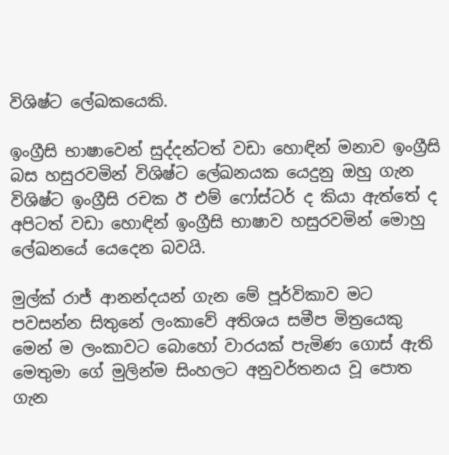විශිෂ්ට ලේඛකයෙකි.

ඉංග්‍රීසි භාෂාවෙන් සුද්දන්ටත් වඩා හොඳින් මනාව ඉංග්‍රීසි බස හසුරවමින් විශිෂ්ට ලේඛනයක යෙදුනු ඔහු ගැන විශිෂ්ට ඉංග්‍රීසි රචක ඊ එම් ෆෝස්ටර් ද කියා ඇත්තේ ද අපිටත් වඩා හොඳින් ඉංග්‍රීසි භාෂාව හසුරවමින් මොහු ලේඛනයේ යෙදෙන බවයි.

මුල්ක් රාජ් ආනන්දයන් ගැන මේ පූර්විකාව මට පවසන්න සිතුනේ ලංකාවේ අතිශය සමීප මිත්‍රයෙකු මෙන් ම ලංකාවට බොහෝ වාරයක් පැමිණ ගොස් ඇති මෙතුමා ගේ මුලින්ම සිංහලට අනුවර්තනය වූ පොත ගැන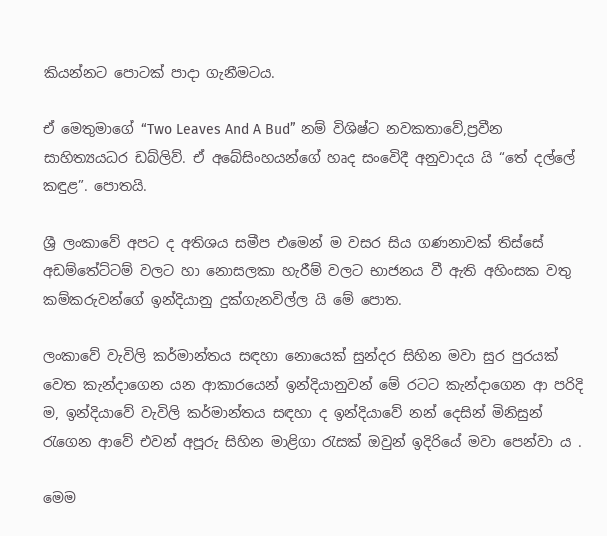කියන්නට පොටක් පාදා ගැනීමටය.

ඒ මෙතුමාගේ “Two Leaves And A Bud” නම් විශිෂ්ට නවකතාවේ,ප්‍රවීන සාහිත්‍යයධර ඩබ්ලිව්. ඒ අබේසිංහයන්ගේ හෘද සංවෙිදී අනුවාදය යි “තේ දල්ලේ කඳුළ”. පොතයි.

ශ්‍රී ලංකාවේ අපට ද අතිශය සමීප එමෙන් ම වසර සිය ගණනාවක් තිස්සේ අඩම්තේට්ටම් වලට හා නොසලකා හැරීම් වලට භාජනය වී ඇති අහිංසක වතු කම්කරුවන්ගේ ඉන්දියානු දුක්ගැනවිල්ල යි මේ පොත.

ලංකාවේ වැවිලි කර්මාන්තය සඳහා නොයෙක් සුන්දර සිහින මවා සුර පුරයක් වෙත කැන්දාගෙන යන ආකාරයෙන් ඉන්දියානුවන් මේ රටට කැන්දාගෙන ආ පරිදි ම, ඉන්දියාවේ වැවිලි කර්මාන්තය සඳහා ද ඉන්දියාවේ නන් දෙසින් මිනිසුන් රැගෙන ආවේ එවන් අපූරු සිහින මාළිගා රැසක් ඔවුන් ඉදිරියේ මවා පෙන්වා ය .

මෙම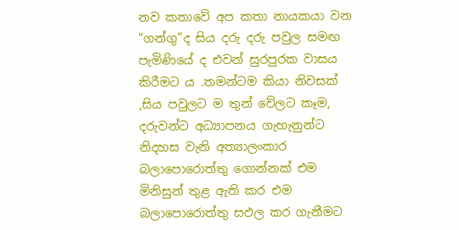නව කතාවේ අප කතා නායකයා වන “ගන්ගු”ද සිය දරු දරු පවුල සමඟ පැමිණියේ ද එවන් සුරපුරක වාසය කිරීමට ය .තමන්ටම කියා නිවසක් ,සිය පවුලට ම තුන් වේලට කෑම, දරුවන්ට අධ්‍යාපනය ගැහැනුන්ට නිදහස වැනි අත්‍යාලංකාර බලාපොරොත්තු ගොන්නක් එම මිනිසුන් තුළ ඇති කර එම බලාපොරොත්තු සඵල කර ගැනීමට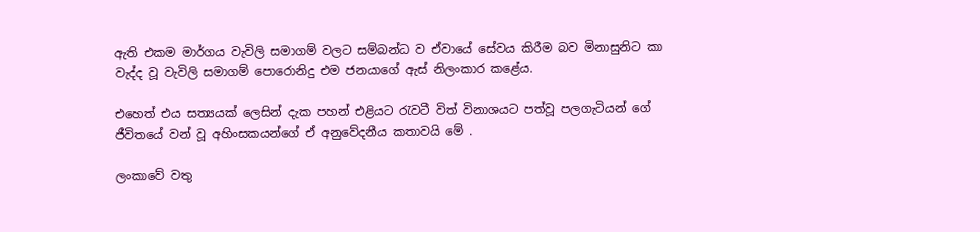ඇති එකම මාර්ගය වැවිලි සමාගම් වලට සම්බන්ධ ව ඒවායේ සේවය කිරීම බව මිනාසුනිට කා වැද්ද වූ වැවිලි සමාගම් පොරොනිදු එම ජනයාගේ ඇස් නිලංකාර කළේය.

එහෙත් එය සත්‍යයක් ලෙසින් දැක පහන් එළියට රැවටී විත් විනාශයට පත්වූ පලගැටියන් ගේ ජීවිතයේ වන් වූ අහිංසකයන්ගේ ඒ අනුවේදනීය කතාවයි මේ .

ලංකාවේ වතු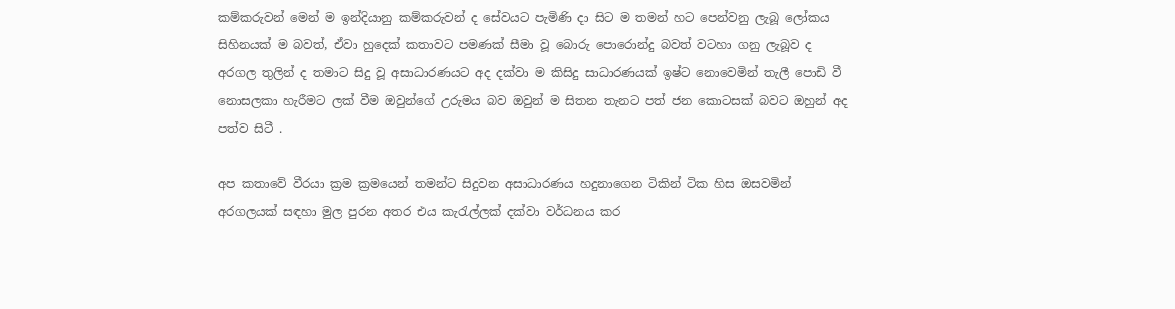කම්කරුවන් මෙන් ම ඉන්දියානු කම්කරුවන් ද සේවයට පැමිණි දා සිට ම තමන් හට පෙන්වනු ලැබූ ලෝකය සිහිනයක් ම බවත්, ඒවා හුදෙක් කතාවට පමණක් සීමා වූ බොරු පොරොන්දු බවත් වටහා ගනු ලැබූව ද අරගල තුලින් ද තමාට සිදු වූ අසාධාරණයට අද දක්වා ම කිසිදු සාධාරණයක් ඉෂ්ට නොවෙමින් තැලී පොඩි වී නොසලකා හැරීමට ලක් වීම ඔවුන්ගේ උරුමය බව ඔවුන් ම සිතන තැනට පත් ජන කොටසක් බවට ඔහුන් අද පත්ව සිටී .

අප කතාවේ වීරයා ක්‍රම ක්‍රමයෙන් තමන්ට සිදුවන අසාධාරණය හදුනාගෙන ටිකින් ටික හිස ඔසවමින් අරගලයක් සඳහා මුල පුරන අතර එය කැරැල්ලක් දක්වා වර්ධනය කර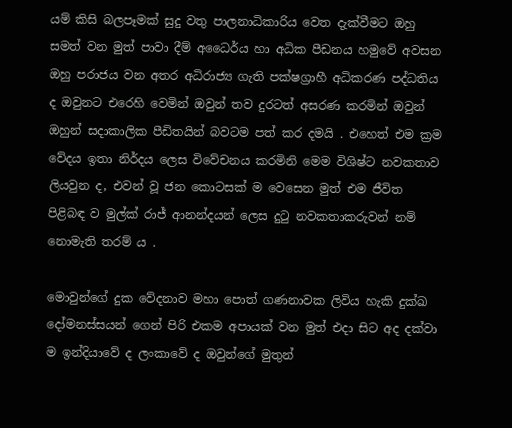යම් කිසි බලපෑමක් සුදු වතු පාලනාධිකාරිය වෙත දැක්වීමට ඔහු සමත් වන මුත් පාවා දීම්‍ අධෛර්ය හා අධික පීඩනය හමුවේ අවසන ඔහු පරාජය වන අතර අධිරාජ්‍ය ගැති පක්ෂග්‍රාහී අධිකරණ පද්ධතිය ද ඔවුනට එරෙහි වෙමින් ඔවුන් තව දුරටත් අසරණ කරමින් ඔවුන් ඔහුන් සදාකාලික පීඩිතයින් බවටම පත් කර දමයි . එහෙත් එම ක්‍රම වේදය ඉතා නිර්දය ලෙස විවේචනය කරමිනි මෙම විශිෂ්ට නවකතාව ලියවුන ද, එවන් වූ ජන කොටසක් ම වෙසෙන මුත් එම ජීවිත පිළිබඳ ව මුල්ක් රාජ් ආනන්දයන් ලෙස දුටු නවකතාකරුවන් නම් නොමැති තරම් ය .

මොවුන්ගේ දුක වේදනාව මහා පොත් ගණනාවක ලිවිය හැකි දුක්ඛ දෝමනස්සයන් ගෙන් පිරි එකම අපායක් වන මුත් එදා සිට අද දක්වා ම ඉන්දියාවේ ද ලංකාවේ ද ඔවුන්ගේ මුතුන්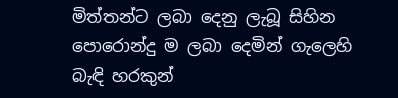මිත්තන්ට ලබා දෙනු ලැබූ සිහින පොරොන්දු ම ලබා දෙමින් ගැලෙහි බැඳි හරකුන්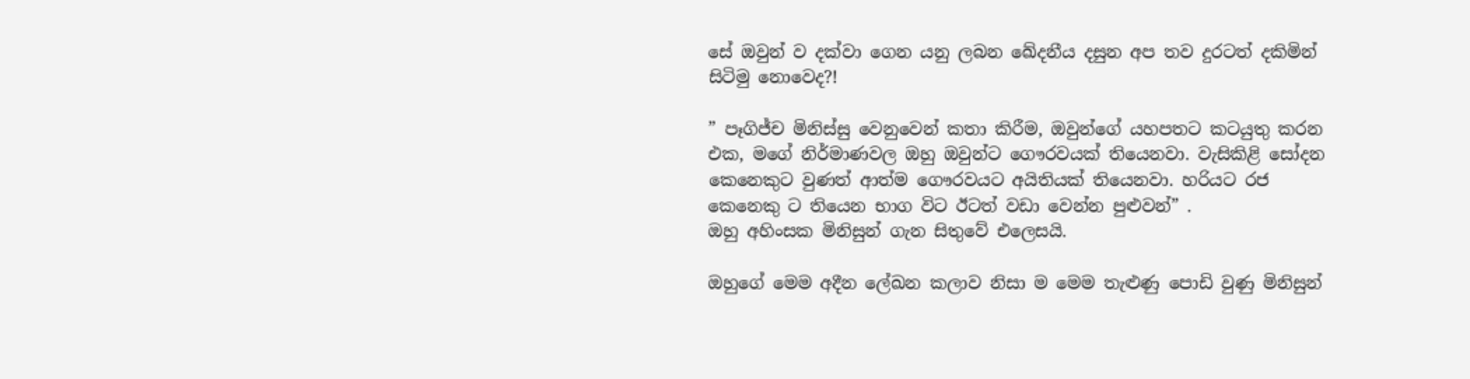සේ ඔවුන් ව දක්වා ගෙන යනු ලබන ඛේදනීය දසුන අප තව දුරටත් දකිමින් සිටිමු නොවෙද?!

” පෑගිජ්ච මිනිස්සු වෙනුවෙන් කතා කිරීම, ඔවුන්ගේ යහපතට කටයුතු කරන එක, මගේ නිර්මාණවල ඔහු ඔවුන්ට ගෞරවයක් තියෙනවා. වැසිකිළි සෝදන කෙනෙකුට වුණත් ආත්ම ගෞරවයට අයිතියක් තියෙනවා. හරියට රජ කෙනෙකු ට තියෙන භාග විට ඊටත් වඩා වෙන්න පුළුවන්” .
ඔහු අහිංසක මිනිසුන් ගැන සිතුවේ එලෙසයි.

ඔහුගේ මෙම අදීන ලේඛන කලාව නිසා ම මෙම තැළුණු පොඩි වුණු මිනිසුන්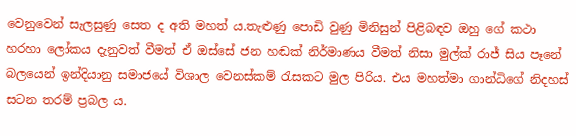වෙනුවෙන් සැලසුණු සෙත ද අති මහත් ය.තැළුණු පොඩි වුණු මිනිසුන් පිළිබඳව ඔහු ගේ කථා හරහා ලෝකය දැනුවත් වීමත් ඒ ඔස්සේ ජන හඬක් නිර්මාණය වීමත් නිසා මුල්ක් රාජ් සිය පෑනේ බලයෙන් ඉන්දියානු සමාජයේ විශාල වෙනස්කම් රැසකට මුල පිරිය. එය මහත්මා ගාන්ධිගේ නිදහස් සටන තරම් ප්‍රබල ය.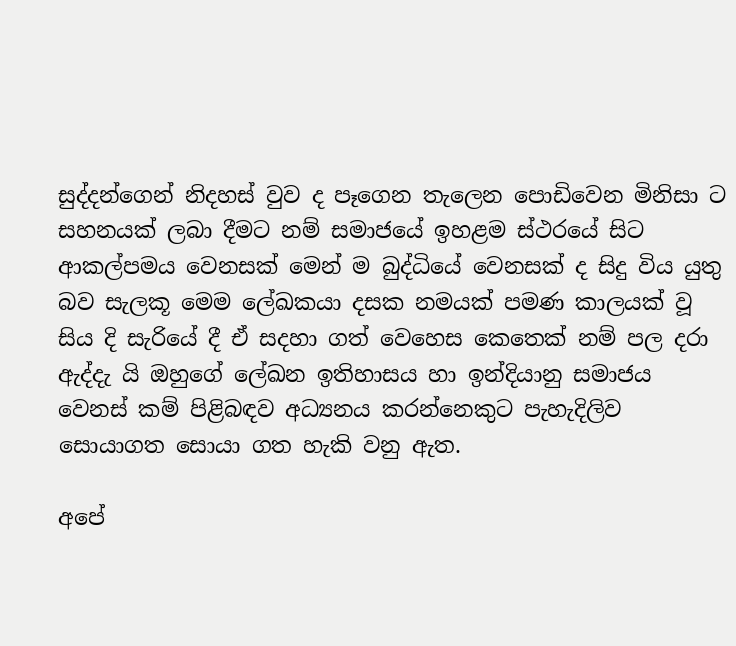සුද්දන්ගෙන් නිදහස් වුව ද පෑගෙන තැලෙන පොඩිවෙන මිනිසා ට සහනයක් ලබා දීමට නම් සමාජයේ ඉහළම ස්ථරයේ සිට ආකල්පමය වෙනසක් මෙන් ම බුද්ධියේ වෙනසක් ද සිදු විය යුතු බව සැලකූ මෙම ලේඛකයා දසක නමයක් පමණ කාලයක් වූ සිය දි සැරියේ දී ඒ සදහා ගත් වෙහෙස කෙතෙක් නම් පල දරා ඇද්දැ යි ඔහුගේ ලේඛන ඉතිහාසය හා ඉන්දියානු සමාජය වෙනස් කම් පිළිබඳව අධ්‍යනය කරන්නෙකුට පැහැදිලිව සොයාගත සොයා ගත හැකි වනු ඇත.

අපේ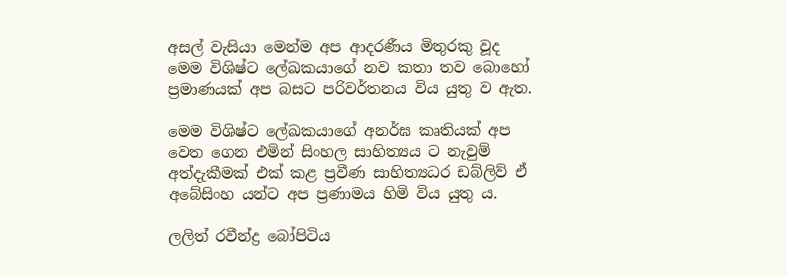අසල් වැසියා මෙන්ම අප ආදරණීය මිතුරකු වූද මෙම විශිෂ්ට ලේඛකයාගේ නව කතා තව බොහෝ ප්‍රමාණයක් අප බසට පරිවර්තනය විය යුතු ව ඇත.

මෙම විශිෂ්ට ලේඛකයාගේ අනර්ඝ කෘතියක් අප වෙත ගෙන එමින් සිංහල සාහිත්‍යය ට නැවුම් අත්දැකීමක් එක් කළ ප්‍රවීණ සාහිත්‍යධර ඩබ්ලිව් ඒ අබේසිංහ යන්ට අප ප්‍රණාමය හිමි විය යුතු ය.

ලලිත් රවීන්ද්‍ර බෝපිටිය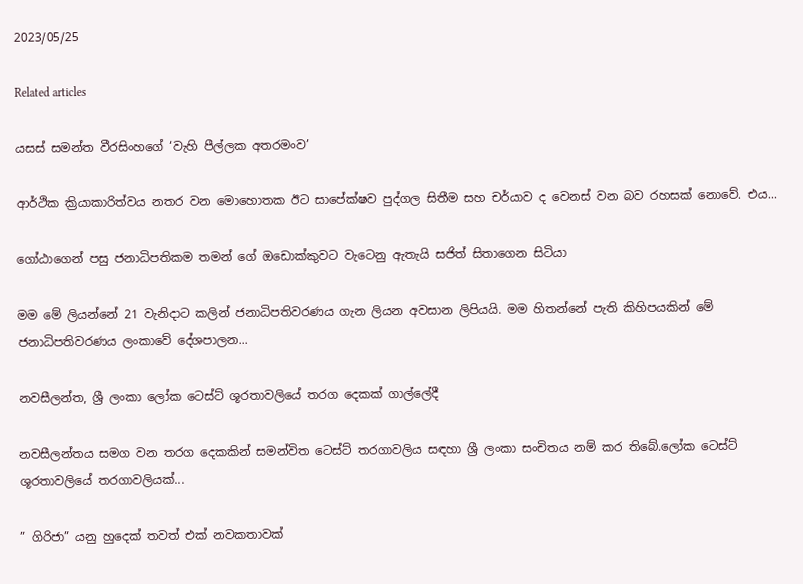2023/05/25

Related articles

යසස් සමන්ත වීරසිංහගේ ‘වැහි පීල්ලක අතරමංව’

ආර්ථික ක්‍රියාකාරිත්වය නතර වන මොහොතක ඊට සාපේක්ෂව පුද්ගල සිතීම සහ චර්යාව ද වෙනස් වන බව රහසක් නොවේ. එය...

ගෝඨාගෙන් පසු ජනාධිපතිකම තමන් ගේ ඔඩොක්කුවට වැටෙනු ඇතැයි සජිත් සිතාගෙන සිටියා

මම මේ ලියන්නේ 21 වැනිදාට කලින් ජනාධිපතිවරණය ගැන ලියන අවසාන ලිපියයි. මම හිතන්නේ පැති කිහිපයකින් මේ ජනාධිපතිවරණය ලංකාවේ දේශපාලන...

නවසීලන්ත, ශ්‍රී ලංකා ලෝක ටෙස්ට් ශූරතාවලියේ තරග දෙකක් ගාල්ලේදී

නවසීලන්තය සමග වන තරග දෙකකින් සමන්විත ටෙස්ට් තරගාවලිය සඳහා ශ්‍රී ලංකා සංචිතය නම් කර තිබේ.ලෝක ටෙස්ට් ශූරතාවලියේ තරගාවලියක්...

” ගිරිජා” යනු හුදෙක් තවත් එක් නවකතාවක්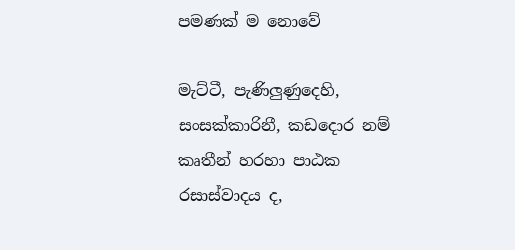පමණක් ම නොවේ

මැට්ටී, පැණිලුණුදෙහි, සංසක්කාරිනී, කඩදොර නම් කෘතීන් හරහා පාඨක රසාස්වාදය ද,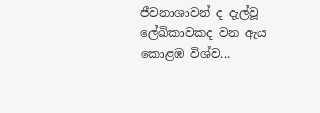ජීවනාශාවන් ද දැල්වූ ලේඛිකාවකද වන ඇය කොළඹ විශ්ව...